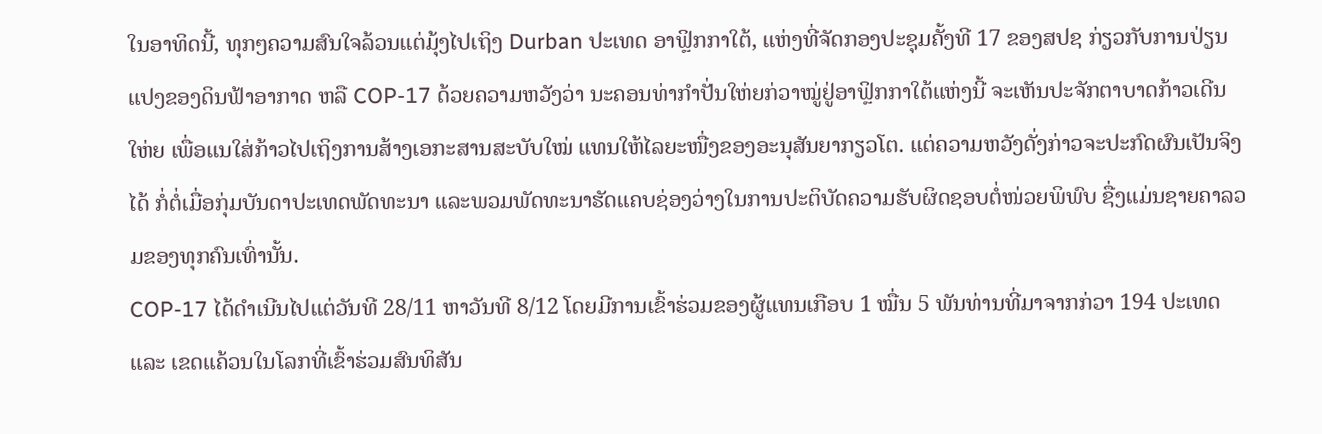ໃນອາທິດນີ້, ທຸກໆຄວາມສົນໃຈລ້ວນແຕ່ມຸ້ງໄປເຖິງ Durban ປະເທດ ອາຟຼິກກາໃຕ້, ແຫ່ງທີ່ຈັດກອງປະຊຸມຄັ້ງທີ 17 ຂອງສປຊ ກ່ຽວກັບການປ່ຽນແປງຂອງດິນຟ້າອາກາດ ຫລື COP-17 ດ້ວຍຄວາມຫວັງວ່າ ນະຄອນທ່າກຳປັ່ນໃຫ່ຍກ່ວາໝູ່ຢູ່ອາຟຼິກກາໃຕ້ແຫ່ງນີ້ ຈະເຫັນປະຈັກຕາບາດກ້າວເດີນໃຫ່ຍ ເພື່ອແນໃສ່ກ້າວໄປເຖິງການສ້າງເອກະສານສະບັບໃໝ່ ແທນໃຫ້ໄລຍະໜື່ງຂອງອະນຸສັນຍາກຽວໂຕ. ແຕ່ຄວາມຫວັງດັ່ງກ່າວຈະປະກົດຜົນເປັນຈິງໄດ້ ກໍ່ຕໍ່ເມື່ອກຸ່ມບັນດາປະເທດພັດທະນາ ແລະພວມພັດທະນາຮັດແຄບຊ່ອງວ່າງໃນການປະຕິບັດຄວາມຮັບຜິດຊອບຕໍ່ໜ່ວຍພິພົບ ຊື່ງແມ່ນຊາຍຄາລວມຂອງທຸກຄົນເທົ່ານັ້ນ.
COP-17 ໄດ້ດຳເນີນໄປແຕ່ວັນທີ 28/11 ຫາວັນທີ 8/12 ໂດຍມີການເຂົ້າຮ່ວມຂອງຜູ້ແທນເກືອບ 1 ໝື່ນ 5 ພັນທ່ານທີ່ມາຈາກກ່ວາ 194 ປະເທດ ແລະ ເຂດແຄ້ວນໃນໂລກທີ່ເຂົ້າຮ່ວມສົນທິສັນ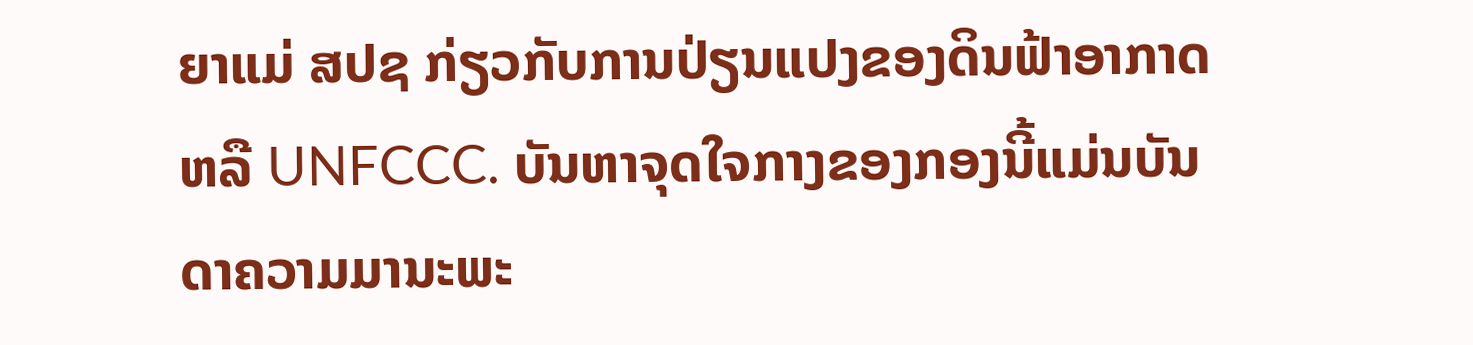ຍາແມ່ ສປຊ ກ່ຽວກັບການປ່ຽນແປງຂອງດິນຟ້າອາກາດ ຫລື UNFCCC. ບັນຫາຈຸດໃຈກາງຂອງກອງນີ້ແມ່ນບັນດາຄວາມມານະພະ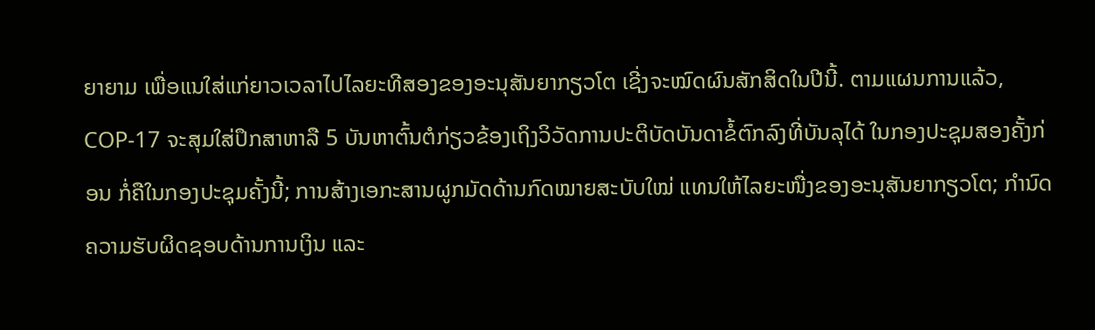ຍາຍາມ ເພື່ອແນໃສ່ແກ່ຍາວເວລາໄປໄລຍະທີສອງຂອງອະນຸສັນຍາກຽວໂຕ ເຊີ່ງຈະໝົດຜົນສັກສິດໃນປີນີ້. ຕາມແຜນການແລ້ວ, COP-17 ຈະສຸມໃສ່ປຶກສາຫາລື 5 ບັນຫາຕົ້ນຕໍກ່ຽວຂ້ອງເຖິງວິວັດການປະຕິບັດບັນດາຂໍ້ຕົກລົງທີ່ບັນລຸໄດ້ ໃນກອງປະຊຸມສອງຄັ້ງກ່ອນ ກໍ່ຄືໃນກອງປະຊຸມຄັ້ງນີ້; ການສ້າງເອກະສານຜູກມັດດ້ານກົດໝາຍສະບັບໃໝ່ ແທນໃຫ້ໄລຍະໜື່ງຂອງອະນຸສັນຍາກຽວໂຕ; ກຳນົດຄວາມຮັບຜິດຊອບດ້ານການເງິນ ແລະ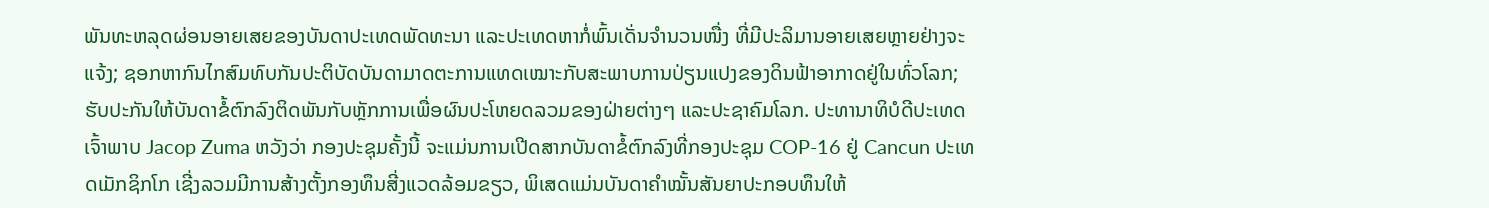ພັນທະຫລຸດຜ່ອນອາຍເສຍຂອງບັນດາປະເທດພັດທະນາ ແລະປະເທດຫາກໍ່ພົ້ນເດັ່ນຈຳນວນໜື່ງ ທີ່ມີປະລິມານອາຍເສຍຫຼາຍຢ່າງຈະແຈ້ງ; ຊອກຫາກົນໄກສົມທົບກັນປະຕິບັດບັນດາມາດຕະການແທດເໝາະກັບສະພາບການປ່ຽນແປງຂອງດິນຟ້າອາກາດຢູ່ໃນທົ່ວໂລກ; ຮັບປະກັນໃຫ້ບັນດາຂໍ້ຕົກລົງຕິດພັນກັບຫຼັກການເພື່ອຜົນປະໂຫຍດລວມຂອງຝ່າຍຕ່າງໆ ແລະປະຊາຄົມໂລກ. ປະທານາທິບໍດີປະເທດເຈົ້າພາບ Jacop Zuma ຫວັງວ່າ ກອງປະຊຸມຄັ້ງນີ້ ຈະແມ່ນການເປີດສາກບັນດາຂໍ້ຕົກລົງທີ່ກອງປະຊຸມ COP-16 ຢູ່ Cancun ປະເທດເມັກຊິກໂກ ເຊີ່ງລວມມີການສ້າງຕັ້ງກອງທຶນສີ່ງແວດລ້ອມຂຽວ, ພິເສດແມ່ນບັນດາຄຳໝັ້ນສັນຍາປະກອບທຶນໃຫ້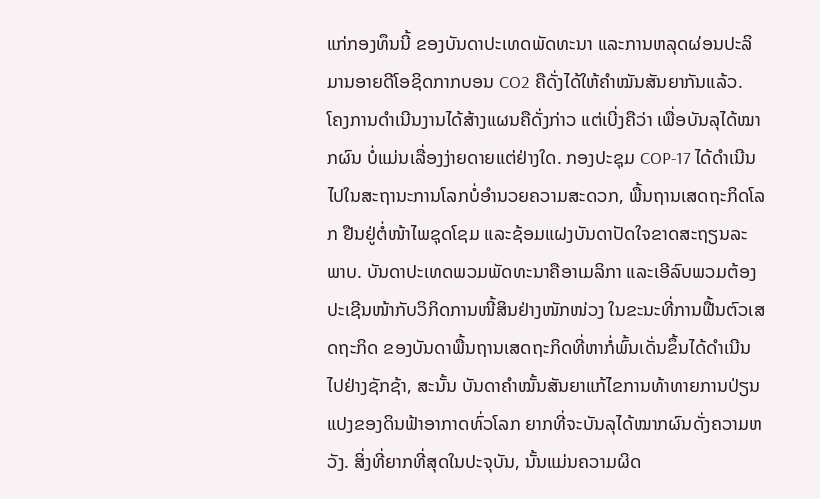ແກ່ກອງທຶນນີ້ ຂອງບັນດາປະເທດພັດທະນາ ແລະການຫລຸດຜ່ອນປະລິມານອາຍດີໂອຊິດກາກບອນ CO2 ຄືດັ່ງໄດ້ໃຫ້ຄຳໝັນສັນຍາກັນແລ້ວ.
ໂຄງການດຳເນີນງານໄດ້ສ້າງແຜນຄືດັ່ງກ່າວ ແຕ່ເບີ່ງຄືວ່າ ເພື່ອບັນລຸໄດ້ໝາກຜົນ ບໍ່ແມ່ນເລື່ອງງ່າຍດາຍແຕ່ຢ່າງໃດ. ກອງປະຊຸມ COP-17 ໄດ້ດຳເນີນໄປໃນສະຖານະການໂລກບໍ່ອຳນວຍຄວາມສະດວກ, ພື້ນຖານເສດຖະກິດໂລກ ຢືນຢູ່ຕໍ່ໜ້າໄພຊຸດໂຊມ ແລະຊ້ອມແຝງບັນດາປັດໃຈຂາດສະຖຽນລະພາບ. ບັນດາປະເທດພວມພັດທະນາຄືອາເມລິກາ ແລະເອີລົບພວມຕ້ອງປະເຊີນໜ້າກັບວິກິດການໜີ້ສິນຢ່າງໜັກໜ່ວງ ໃນຂະນະທີ່ການຟື້ນຕົວເສດຖະກິດ ຂອງບັນດາພື້ນຖານເສດຖະກິດທີ່ຫາກໍ່ພົ້ນເດັ່ນຂຶ້ນໄດ້ດຳເນີນໄປຢ່າງຊັກຊ້າ, ສະນັ້ນ ບັນດາຄຳໝັ້ນສັນຍາແກ້ໄຂການທ້າທາຍການປ່ຽນແປງຂອງດິນຟ້າອາກາດທົ່ວໂລກ ຍາກທີ່ຈະບັນລຸໄດ້ໝາກຜົນດັ່ງຄວາມຫວັງ. ສິ່ງທີ່ຍາກທີ່ສຸດໃນປະຈຸບັນ, ນັ້ນແມ່ນຄວາມຜິດ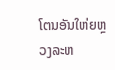ໂຕນອັນໃຫ່ຍຫຼວງລະຫ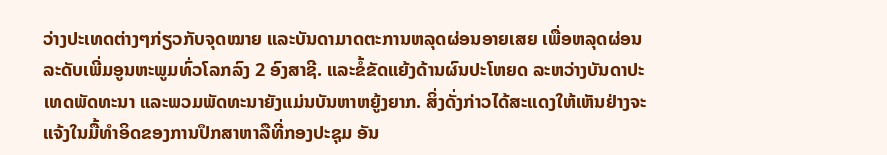ວ່າງປະເທດຕ່າງໆກ່ຽວກັບຈຸດໝາຍ ແລະບັນດາມາດຕະການຫລຸດຜ່ອນອາຍເສຍ ເພື່ອຫລຸດຜ່ອນລະດັບເພີ່ມອູນຫະພູມທົ່ວໂລກລົງ 2 ອົງສາຊີ. ແລະຂໍ້ຂັດແຍ້ງດ້ານຜົນປະໂຫຍດ ລະຫວ່າງບັນດາປະເທດພັດທະນາ ແລະພວມພັດທະນາຍັງແມ່ນບັນຫາຫຍູ້ງຍາກ. ສິ່ງດັ່ງກ່າວໄດ້ສະແດງໃຫ້ເຫັນຢ່າງຈະແຈ້ງໃນມື້ທຳອິດຂອງການປຶກສາຫາລືທີ່ກອງປະຊຸມ ອັນ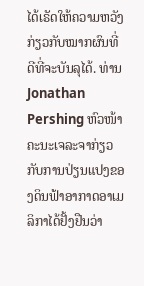ໄດ້ເຣັດໃຫ້ຄວາມຫວັງກ່ຽວກັບໝາກຜົນທີ່ດີທີ່ຈະບັນລຸໄດ້. ທ່ານ Jonathan Pershing ຫົວໜ້າຄະນະເຈລະຈາກ່ຽວກັບການປ່ຽນແປງຂອງດິນຟ້າອາກາດອາເມລິກາໄດ້ຢັ້ງຢືນວ່າ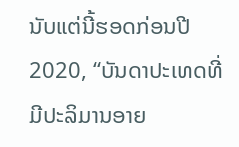ນັບແຕ່ນີ້ຮອດກ່ອນປີ 2020, “ບັນດາປະເທດທີ່ມີປະລິມານອາຍ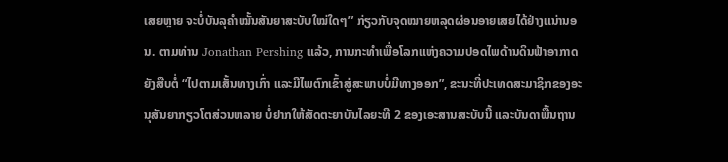ເສຍຫຼາຍ ຈະບໍ່ບັນລຸຄຳໝັ້ນສັນຍາສະບັບໃໝ່ໃດໆ” ກ່ຽວກັບຈຸດໝາຍຫລຸດຜ່ອນອາຍເສຍໄດ້ຢ່າງແນ່ານອນ. ຕາມທ່ານ Jonathan Pershing ແລ້ວ, ການກະທຳເພື່ອໂລກແຫ່ງຄວາມປອດໄພດ້ານດິນຟ້າອາກາດຍັງສືບຕໍ່ “ໄປຕາມເສັ້ນທາງເກົ່າ ແລະມີໄພຕົກເຂົ້າສູ່ສະພາບບໍ່ມີທາງອອກ”, ຂະນະທີ່ປະເທດສະມາຊິກຂອງອະນຸສັນຍາກຽວໂຕສ່ວນຫລາຍ ບໍ່ຢາກໃຫ້ສັດຕະຍາບັນໄລຍະທີ 2 ຂອງເອະສານສະບັບນີ້ ແລະບັນດາພື້ນຖານ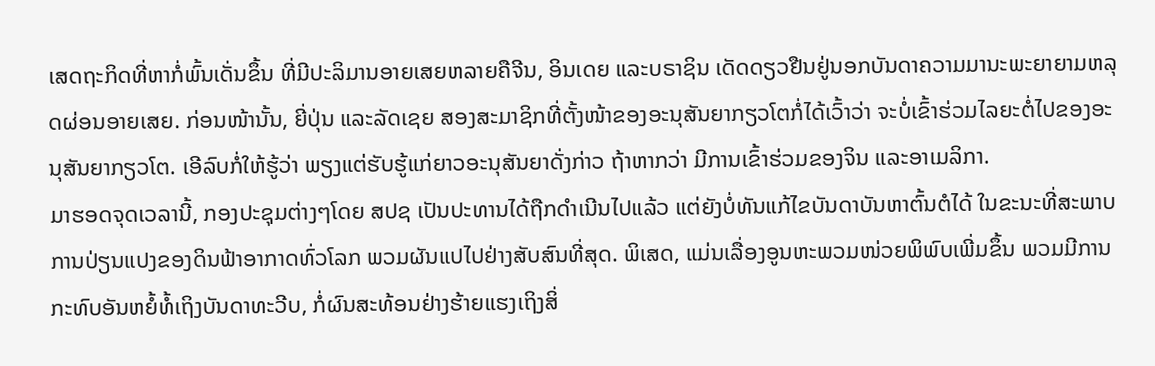ເສດຖະກິດທີ່ຫາກໍ່ພົ້ນເດັ່ນຂຶ້ນ ທີ່ມີປະລິມານອາຍເສຍຫລາຍຄືຈີນ, ອິນເດຍ ແລະບຣາຊິນ ເດັດດຽວຢືນຢູ່ນອກບັນດາຄວາມມານະພະຍາຍາມຫລຸດຜ່ອນອາຍເສຍ. ກ່ອນໜ້ານັ້ນ, ຍີ່ປຸ່ນ ແລະລັດເຊຍ ສອງສະມາຊິກທີ່ຕັ້ງໜ້າຂອງອະນຸສັນຍາກຽວໂຕກໍ່ໄດ້ເວົ້າວ່າ ຈະບໍ່ເຂົ້າຮ່ວມໄລຍະຕໍ່ໄປຂອງອະນຸສັນຍາກຽວໂຕ. ເອີລົບກໍ່ໃຫ້ຮູ້ວ່າ ພຽງແຕ່ຮັບຮູ້ແກ່ຍາວອະນຸສັນຍາດັ່ງກ່າວ ຖ້າຫາກວ່າ ມີການເຂົ້າຮ່ວມຂອງຈິນ ແລະອາເມລິກາ.
ມາຮອດຈຸດເວລານີ້, ກອງປະຊຸມຕ່າງໆໂດຍ ສປຊ ເປັນປະທານໄດ້ຖືກດຳເນີນໄປແລ້ວ ແຕ່ຍັງບໍ່ທັນແກ້ໄຂບັນດາບັນຫາຕົ້ນຕໍໄດ້ ໃນຂະນະທີ່ສະພາບການປ່ຽນແປງຂອງດິນຟ້າອາກາດທົ່ວໂລກ ພວມຜັນແປໄປຢ່າງສັບສົນທີ່ສຸດ. ພິເສດ, ແມ່ນເລື່ອງອູນຫະພວມໜ່ວຍພິພົບເພີ່ມຂຶ້ນ ພວມມີການກະທົບອັນຫຍໍ້ທໍ້ເຖິງບັນດາທະວີບ, ກໍ່ຜົນສະທ້ອນຢ່າງຮ້າຍແຮງເຖິງສິ່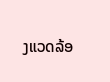ງແວດລ້ອ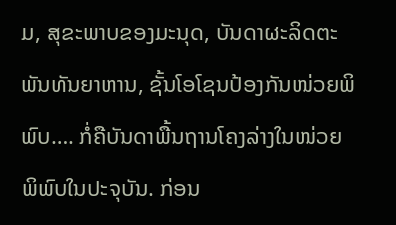ມ, ສຸຂະພາບຂອງມະນຸດ, ບັນດາຜະລິດຕະພັນທັນຍາຫານ, ຊັ້ນໂອໂຊນປ້ອງກັນໜ່ວຍພິພົບ…. ກໍ່ຄືບັນດາພື້ນຖານໂຄງລ່າງໃນໜ່ວຍພິພົບໃນປະຈຸບັນ. ກ່ອນ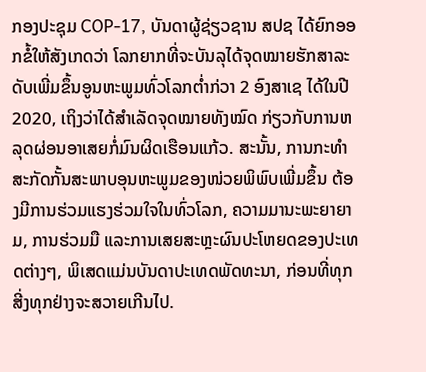ກອງປະຊຸມ COP-17, ບັນດາຜູ້ຊ່ຽວຊານ ສປຊ ໄດ້ຍົກອອກຂໍ້ໃຫ້ສັງເກດວ່າ ໂລກຍາກທີ່ຈະບັນລຸໄດ້ຈຸດໝາຍຮັກສາລະດັບເພີ່ມຂຶ້ນອູນຫະພູມທົ່ວໂລກຕ່ຳກ່ວາ 2 ອົງສາເຊ ໄດ້ໃນປີ 2020, ເຖິງວ່າໄດ້ສຳເລັດຈຸດໝາຍທັງໝົດ ກ່ຽວກັບການຫລຸດຜ່ອນອາເສຍກໍ່ມົນຜິດເຮືອນແກ້ວ. ສະນັ້ນ, ການກະທຳສະກັດກັ້ນສະພາບອຸນຫະພູມຂອງໜ່ວຍພິພົບເພີ່ມຂຶ້ນ ຕ້ອງມີການຮ່ວມແຮງຮ່ວມໃຈໃນທົ່ວໂລກ, ຄວາມມານະພະຍາຍາມ, ການຮ່ວມມື ແລະການເສຍສະຫຼະຜົນປະໂຫຍດຂອງປະເທດຕ່າງໆ, ພິເສດແມ່ນບັນດາປະເທດພັດທະນາ, ກ່ອນທີ່ທຸກສີ່ງທຸກຢ່າງຈະສວາຍເກີນໄປ.